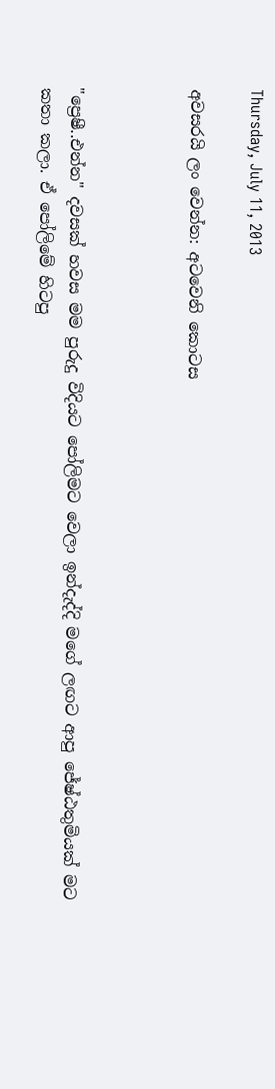Thursday, July 11, 2013

අවසරයි ලං වෙන්න: අටවෙනි කොටස



"ප්‍රෙෂී..එන්න" දවසක් හවස මම පුරුදු විදියට පෝලිමට වෙලා ඉන්දැද්දි මගේ ලඟට ආපු ජේෂ්ඨතුමියක් මට කතා කලා. ඒ පෝලිමේ හිටපු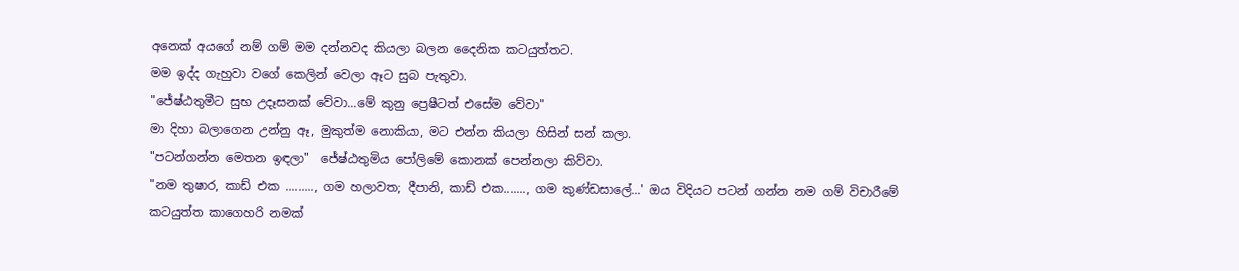අනෙක් අයගේ නම් ගම් මම දන්නවද කියලා බලන දෛනික කටයුත්තට.
මම ඉද්ද ගැහුවා වගේ කෙලින් වෙලා ඈට සුබ පැතුවා.
"ජේෂ්ඨතුමීට සුභ උදෑසනක් වේවා...මේ කුනු ප්‍රෙෂීටත් එසේම වේවා"
මා දිහා බලාගෙන උන්නු ඈ, මුකුත්ම නොකියා, මට එන්න කියලා හිසින් සන් කලා.
"පටන්ගන්න මෙතන ඉඳලා"  ජේෂ්ඨතුමිය පෝලිමේ කොනක් පෙන්නලා කිව්වා.
"නම තුෂාර, කාඩ් එක ........., ගම හලාවත; දීපානි, කාඩ් එක......., ගම කුණ්ඩසාලේ...' ඔය විදියට පටන් ගන්න නම ගම් විචාරීමේ කටයුත්ත කාගෙහරි නමක්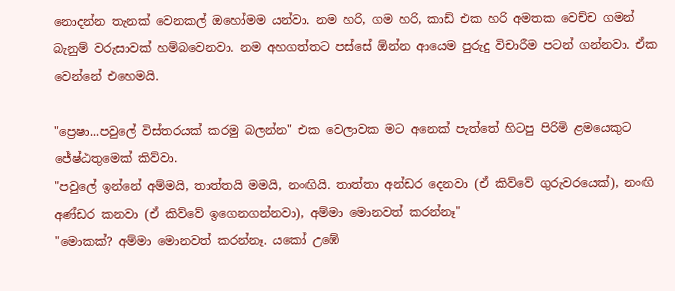නොදන්න තැනක් වෙනකල් ඔහෝමම යන්වා. නම හරි, ගම හරි, කාඩ් එක හරි අමතක වෙච්ච ගමන් බැනුම් වරුසාවක් හම්බවෙනවා. නම අහගත්තට පස්සේ ඕන්න ආයෙම පුරුදු විචාරීම පටන් ගන්නවා. ඒක වෙන්නේ එහෙමයි.

"ප්‍රෙෂා...පවුලේ විස්තරයක් කරමු බලන්න" එක වෙලාවක මට අනෙක් පැත්තේ හිටපු පිරිමි ළමයෙකුට ජේෂ්ඨතුමෙක් කිව්වා.
"පවුලේ ඉන්නේ අම්මයි, තාත්තයි මමයි, නංඟියි. තාත්තා අන්ඩර දෙනවා (ඒ කිව්වේ ගුරුවරයෙක්), නංඟි අණ්ඩර කනවා (ඒ කිව්වේ ඉගෙනගන්නවා), අම්මා මොනවත් කරන්නෑ"
"මොකක්? අම්මා මොනවත් කරන්නෑ. යකෝ උඹේ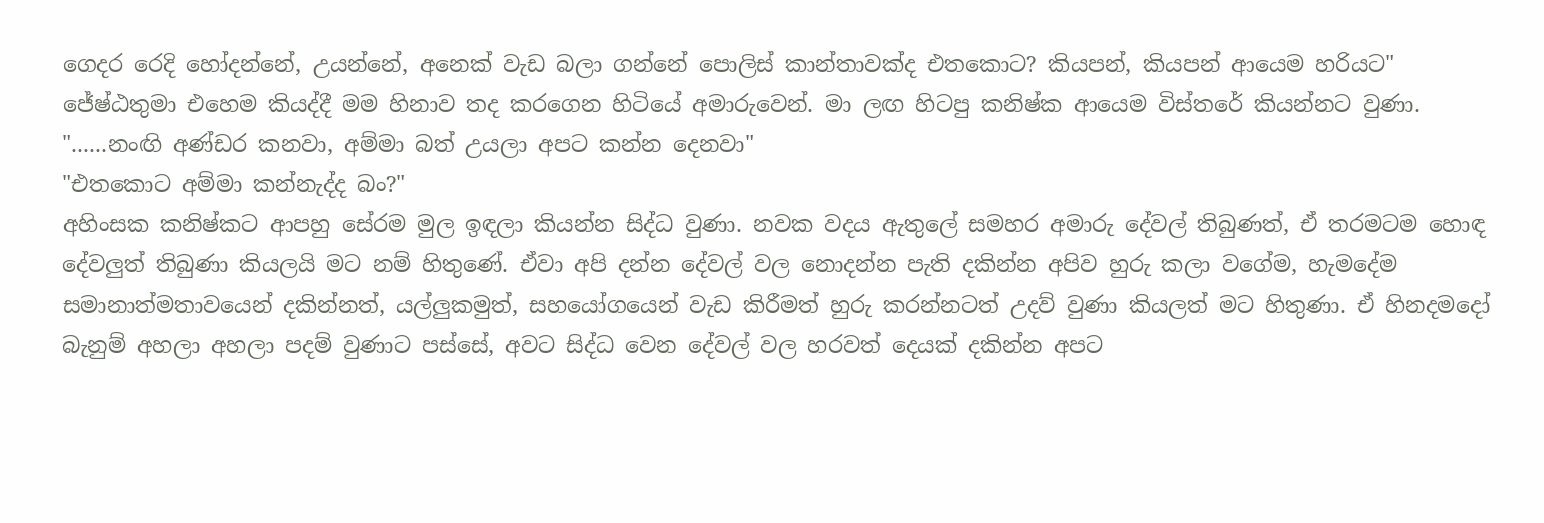ගෙදර රෙදි හෝදන්නේ, උයන්නේ, අනෙක් වැඩ බලා ගන්නේ පොලිස් කාන්තාවක්ද එතකොට? කියපන්, කියපන් ආයෙම හරියට"
ජේෂ්ඨතුමා එහෙම කියද්දී මම හිනාව තද කරගෙන හිටියේ අමාරුවෙන්. මා ලඟ හිටපු කනිෂ්ක ආයෙම විස්තරේ කියන්නට වුණා.
"......නංඟි අණ්ඩර කනවා, අම්මා බත් උයලා අපට කන්න දෙනවා"
"එතකොට අම්මා කන්නැද්ද බං?"
අහිංසක කනිෂ්කට ආපහු සේරම මුල ඉඳලා කියන්න සිද්ධ වුණා. නවක වදය ඇතුලේ සමහර අමාරු දේවල් තිබුණත්, ඒ තරමටම හොඳ දේවලුත් තිබුණා කියලයි මට නම් හිතුණේ. ඒවා අපි දන්න දේවල් වල නොදන්න පැති දකින්න අපිව හුරු කලා වගේම, හැමදේම සමානාත්මතාවයෙන් දකින්නත්, යල්ලුකමුත්, සහයෝගයෙන් වැඩ කිරීමත් හුරු කරන්නටත් උදව් වුණා කියලත් මට හිතුණා. ඒ හිනදමදෝ බැනුම් අහලා අහලා පදම් වුණාට පස්සේ, අවට සිද්ධ වෙන දේවල් වල හරවත් දෙයක් දකින්න අපට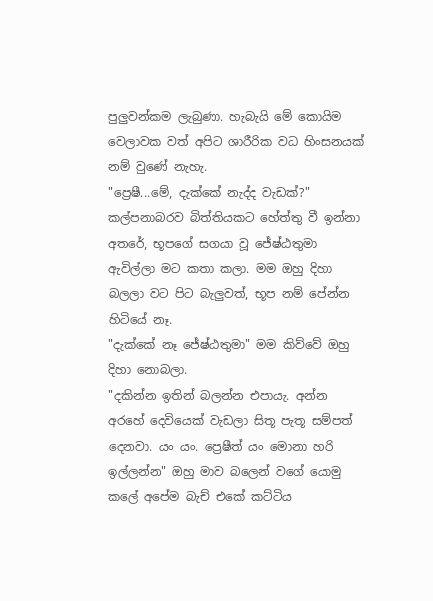පුලුවන්කම ලැබුණා. හැබැයි මේ කොයිම වෙලාවක වත් අපිට ශාරීරික වධ හිංසනයක් නම් වුණේ නැහැ.
"ප්‍රෙෂී...මේ, දැක්කේ නැද්ද වැඩක්?" කල්පනාබරව බිත්තියකට හේත්තු වී ඉන්නා අතරේ, භූපගේ සගයා වූ ජේෂ්ඨතුමා ඇවිල්ලා මට කතා කලා. මම ඔහු දිහා බලලා වට පිට බැලුවත්, භූප නම් පේන්න හිටියේ නෑ.
"දැක්කේ නෑ ජේෂ්ඨතුමා" මම කිව්වේ ඔහු දිහා නොබලා.
"දකින්න ඉතින් බලන්න එපායැ. අන්න අරහේ දෙවියෙක් වැඩලා සිතූ පැතූ සම්පත් දෙනවා. යං යං. ප්‍රෙෂීත් යං මොනා හරි ඉල්ලන්න" ඔහු මාව බලෙන් වගේ යොමු කලේ අපේම බැච් එකේ කට්ටිය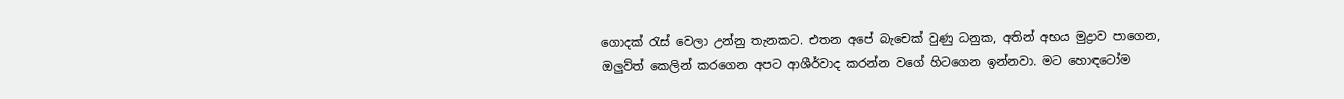ගොදක් රැස් වෙලා උන්නු තැනකට. එතන අපේ බැචෙක් වුණු ධනුක, අතින් අභය මුද්‍රාව පාගෙන, ඔලුව්ත් කෙලින් කරගෙන අපට ආශීර්වාද කරන්න වගේ හිටගෙන ඉන්නවා. මට හොඳටෝම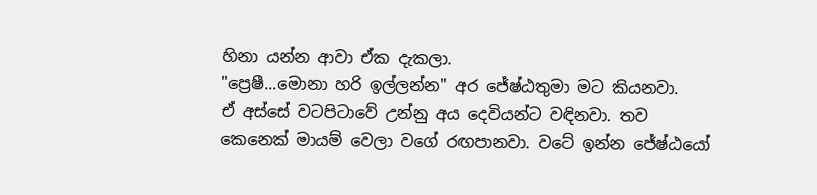හිනා යන්න ආවා ඒක දැකලා.
"ප්‍රෙෂී...මොනා හරි ඉල්ලන්න" අර ජේෂ්ඨතුමා මට කියනවා.
ඒ අස්සේ වටපිටාවේ උන්නු අය දෙවියන්ට වඳිනවා. තව කෙනෙක් මායම් වෙලා වගේ රඟපානවා. වටේ ඉන්න ජේෂ්ඨයෝ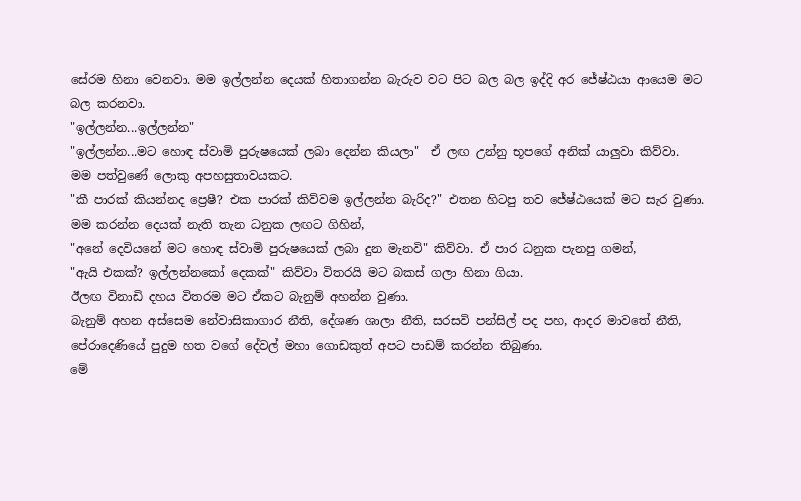සේරම හිනා වෙනවා. මම ඉල්ලන්න දෙයක් හිතාගන්න බැරුව වට පිට බල බල ඉද්දි අර ජේෂ්ඨයා ආයෙම මට බල කරනවා.
"ඉල්ලන්න...ඉල්ලන්න"
"ඉල්ලන්න...මට හොඳ ස්වාමි පුරුෂයෙක් ලබා දෙන්න කියලා"  ඒ ලඟ උන්නු භූපගේ අනික් යාලුවා කිව්වා.
මම පත්වුණේ ලොකු අපහසුතාවයකට.
"කී පාරක් කියන්නද ප්‍රෙෂී? එක පාරක් කිව්වම ඉල්ලන්න බැරිද?" එතන හිටපු තව ජේෂ්ඨයෙක් මට සැර වුණා.
මම කරන්න දෙයක් නැති තැන ධනුක ලඟට ගිහින්,
"අනේ දෙවියනේ මට හොඳ ස්වාමි පුරුෂයෙක් ලබා දුන මැනවි" කිව්වා. ඒ පාර ධනුක පැනපු ගමන්,
"ඇයි එකක්? ඉල්ලන්නකෝ දෙකක්" කිව්වා විතරයි මට බකස් ගලා හිනා ගියා.
ඊලඟ විනාඩි දහය විතරම මට ඒකට බැනුම් අහන්න වුණා.
බැනුම් අහන අස්සෙම නේවාසිකාගාර නීති, දේශණ ශාලා නීති, සරසවි පන්සිල් පද පහ, ආදර මාවතේ නීති, පේරාදෙණියේ පුදුම හත වගේ දේවල් මහා ගොඩකුත් අපට පාඩම් කරන්න තිබුණා.
මේ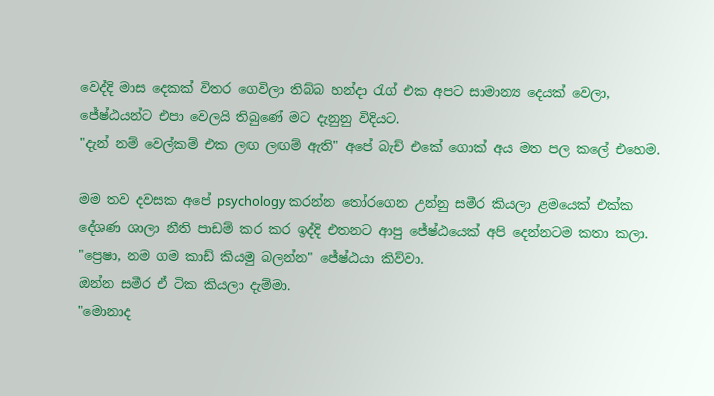වෙද්දි මාස දෙකක් විතර ගෙවිලා තිබ්බ හන්දා රැග් එක අපට සාමාන්‍ය දෙයක් වෙලා, ජේෂ්ඨයන්ට එපා වෙලයි තිබුණේ මට දැනුනු විදියට.
"දැන් නම් වෙල්කම් එක ලඟ ලඟම් ඇති" අපේ බැච් එකේ ගොක් අය මත පල කලේ එහෙම.

මම තව දවසක අපේ psychology කරන්න තෝරගෙන උන්නු සමීර කියලා ළමයෙක් එක්ක දේශණ ශාලා නීති පාඩම් කර කර ඉද්දි එතනට ආපු ජේෂ්ඨයෙක් අපි දෙන්නටම කතා කලා.
"ප්‍රෙෂා, නම ගම කාඩ් කියමු බලන්න" ජේෂ්ඨයා කිව්වා.
ඔන්න සමීර ඒ ටික කියලා දැම්මා.
"මොනාද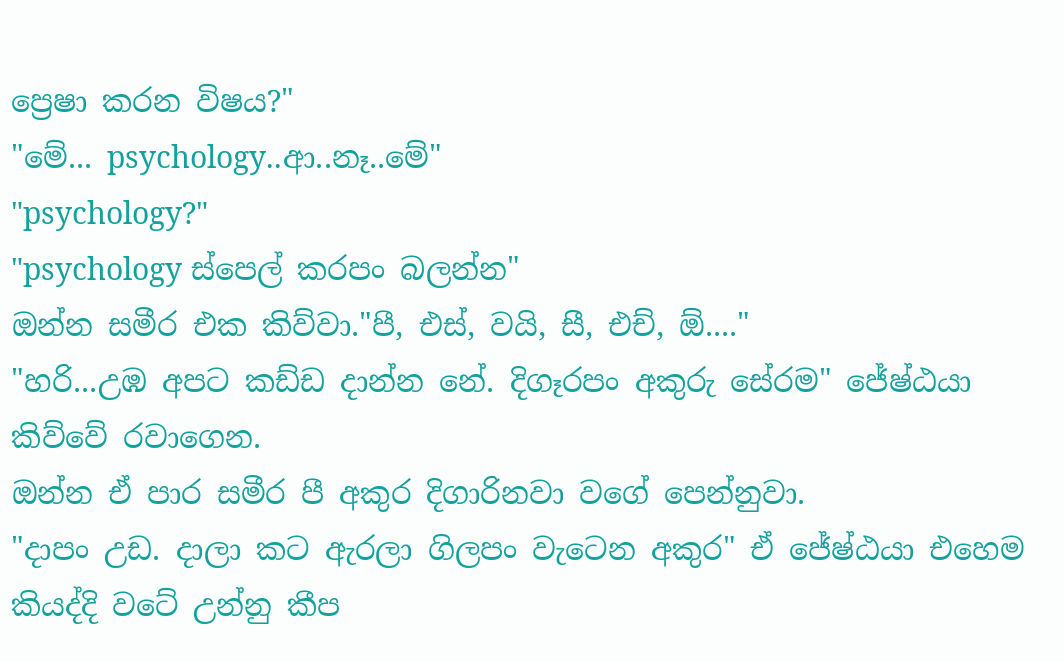ප්‍රෙෂා කරන විෂය?"
"මේ... psychology..ආ..නෑ..මේ"
"psychology?"
"psychology ස්පෙල් කරපං බලන්න"
ඔන්න සමීර එක කිව්වා."පී, එස්, වයි, සී, එච්, ඕ...."
"හරි...උඹ අපට කඩ්ඩ දාන්න නේ. දිගෑරපං අකුරු සේරම" ජේෂ්ඨයා කිව්වේ රවාගෙන.
ඔන්න ඒ පාර සමීර පී අකුර දිගාරිනවා වගේ පෙන්නුවා.
"දාපං උඩ. දාලා කට ඇරලා ගිලපං වැටෙන අකුර" ඒ ජේෂ්ඨයා එහෙම කියද්දි වටේ උන්නු කීප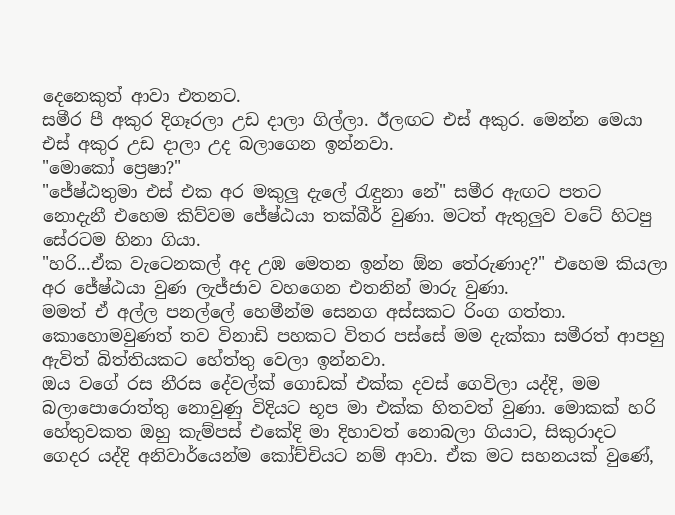දෙනෙකුත් ආවා එතනට.
සමීර පී අකුර දිගෑරලා උඩ දාලා ගිල්ලා. ඊලඟට එස් අකුර. මෙන්න මෙයා එස් අකුර උඩ දාලා උද බලාගෙන ඉන්නවා.
"මොකෝ ප්‍රෙෂා?"
"ජේෂ්ඨතුමා එස් එක අර මකුලු දැලේ රැඳුනා නේ" සමීර ඇඟට පතට නොදැනී එහෙම කිව්වම ජේෂ්ඨයා තක්බීර් වුණා. මටත් ඇතුලුව වටේ හිටපු සේරටම හිනා ගියා.
"හරි...ඒක වැටෙනකල් අද උඹ මෙතන ඉන්න ඕන තේරුණාද?" එහෙම කියලා අර ජේෂ්ඨයා වුණ ලැජ්ජාව වහගෙන එතනින් මාරු වුණා.
මමත් ඒ අල්ල පනල්ලේ හෙමීන්ම සෙනග අස්සකට රිංග ගත්තා. කොහොමවුණත් තව විනාඩි පහකට විතර පස්සේ මම දැක්කා සමීරත් ආපහු ඇවිත් බිත්තියකට හේත්තු වෙලා ඉන්නවා.
ඔය වගේ රස නීරස දේවල්ක් ගොඩක් එක්ක දවස් ගෙවිලා යද්දි, මම බලාපොරොත්තු නොවුණු විදියට භූප මා එක්ක හිතවත් වුණා. මොකක් හරි හේතුවකත ඔහු කැම්පස් එකේදි මා දිහාවත් නොබලා ගියාට, සිකුරාදට ගෙදර යද්දි අනිවාර්යෙන්ම කෝච්චියට නම් ආවා. ඒක මට සහනයක් වුණේ,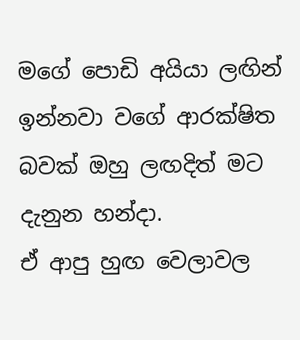මගේ පොඩි අයියා ලඟින් ඉන්නවා වගේ ආරක්ෂිත බවක් ඔහු ලඟදිත් මට දැනුන හන්දා.
ඒ ආපු හුඟ වෙලාවල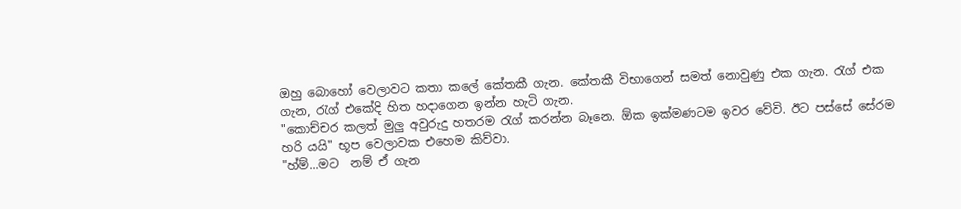ඔහු බොහෝ වෙලාවට කතා කලේ කේතකී ගැන. කේතකී විභාගෙන් සමත් නොවුණු එක ගැන. රැග් එක ගැන, රැග් එකේදි හිත හදාගෙන ඉන්න හැටි ගැන.
"කොච්චර කලත් මුලු අවුරුදු හතරම රැග් කරන්න බෑනෙ. ඕක ඉක්මණටම ඉවර වේවි. ඊට පස්සේ සේරම හරි යයි" භූප වෙලාවක එහෙම කිව්වා.
"හ්ම්...මට  නම් ඒ ගැන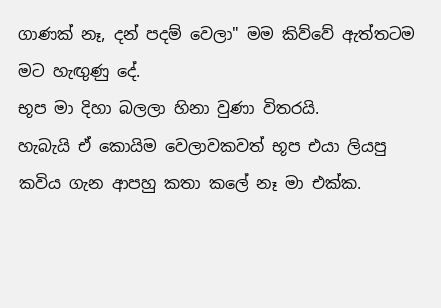ගාණක් නෑ, දන් පදම් වෙලා" මම කිව්වේ ඇත්තටම මට හැඟුණු දේ.
භූප මා දිහා බලලා හිනා වුණා විතරයි.
හැබැයි ඒ කොයිම වෙලාවකවත් භූප එයා ලියපු කවිය ගැන ආපහු කතා කලේ නෑ මා එක්ක.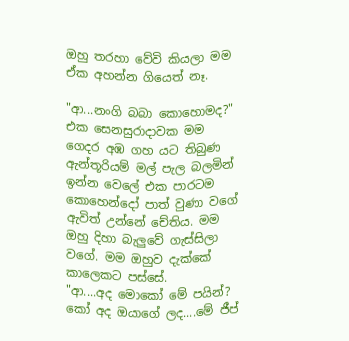ඔහු තරහා වේවි කියලා මම ඒක අහන්න ගියෙත් නෑ.

"ආ...නංගි බබා කොහොමද?"
එක සෙනසුරාදාවක මම ගෙදර අඹ ගහ යට තිබුණ ඇන්තූරියම් මල් පැල බලමින් ඉන්න වෙලේ එක පාරටම කොහෙන්දෝ පාත් වුණා වගේ ඇවිත් උන්නේ චේතිය. මම ඔහු දිහා බැලුවේ ගැස්සිලා වගේ. මම ඔහුව දැක්කේ කාලෙකට පස්සේ.
"ආ....අද මොකෝ මේ පයින්? කෝ අද ඔයාගේ ලද....මේ ජීප්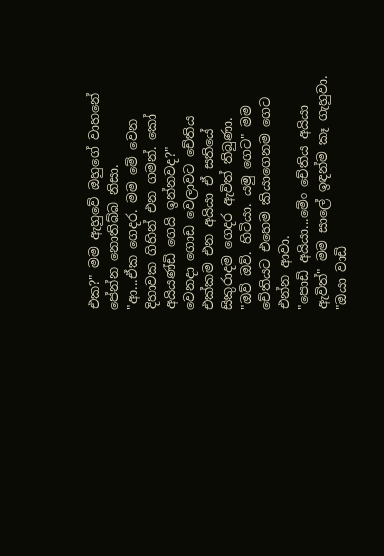එක?" මම ඇහුවේ ඔහුගේ වාහනේ පේන්න නොතිබ්බ නිසා.
"ආ...ඒක ගෙදර. මම මේ වෙන දිහාවක ගිහින් එන ගමන්. කෝ අයියණ්ඩි ගෙයි ඉන්නවද?"
වෙනදා ගොඩ වෙලාවට චේතිය එක්කම එන අයියා ඒ සතියේ සිකුරාදම ගෙදර ඇවිත් තිබුණා.
"ඔව් ඔව්. හිටියා. යමු ගෙට" මම චේතියට එහෙම කියාගෙනම ගෙට එන්න ආවා.
"පොඩි අයියා...මේං චේතිය අයියා ඇවිත්" මම සාලේ ඉඳන්ම කෑ ගැහුවා.
"ඔයා වාඩි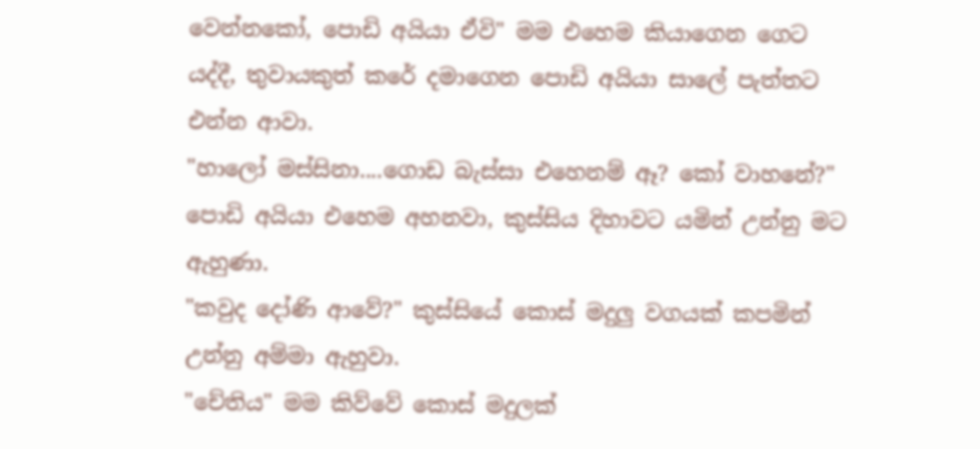වෙන්නකෝ, පොඩි අයියා ඒවි" මම එහෙම කියාගෙන ගෙට යද්දී, තුවායකුත් කරේ දමාගෙන පොඩි අයියා සාලේ පැත්තට එන්න ආවා.
"හාලෝ මස්සිනා....ගොඩ බැස්සා එහෙනම් ඈ? කෝ වාහනේ?" පොඩි අයියා එහෙම අහනවා, කුස්සිය දිහාවට යමින් උන්නු මට ඇහුණා.
"කවුද දෝණි ආවේ?" කුස්සියේ කොස් මදුලු වගයක් කපමින් උන්නු අම්මා ඇහුවා.
"චේතිය" මම කිව්වේ කොස් මදුලක්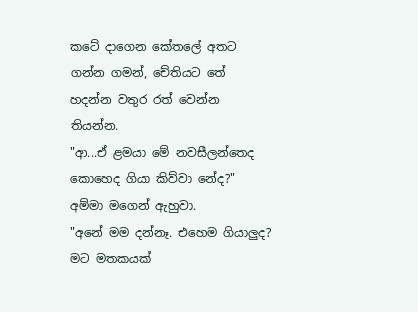කටේ දාගෙන කේතලේ අතට ගන්න ගමන්, චේතියට තේ හදන්න වතුර රත් වෙන්න තියන්න.
"ආ...ඒ ළමයා මේ නවසීලන්තෙද කොහෙද ගියා කිව්වා නේද?" අම්මා මගෙන් ඇහුවා.
"අනේ මම දන්නෑ. එහෙම ගියාලුද? මට මතකයක්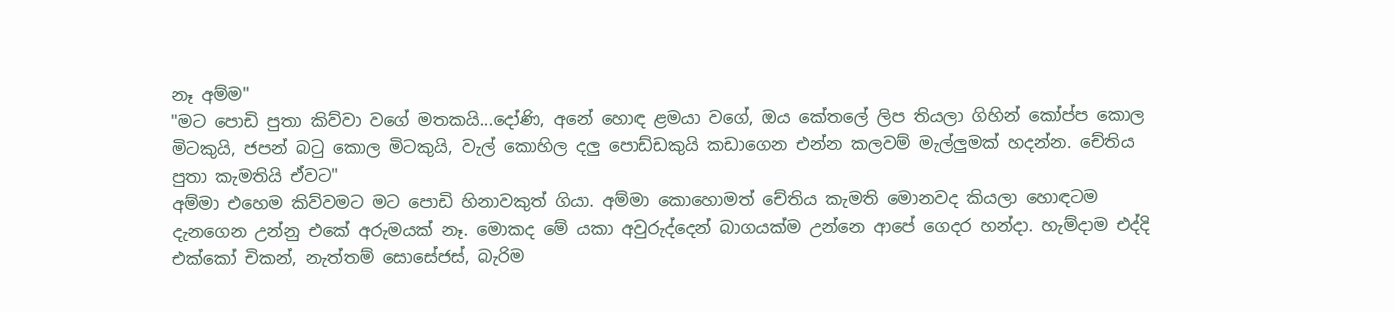නෑ අම්ම"
"මට පොඩි පුතා කිව්වා වගේ මතකයි...දෝණි, අනේ හොඳ ළමයා වගේ, ඔය කේතලේ ලිප තියලා ගිහින් කෝප්ප කොල මිටකුයි, ජපන් බටු කොල මිටකුයි, වැල් කොහිල දලු පොඩ්ඩකුයි කඩාගෙන එන්න කලවම් මැල්ලුමක් හදන්න. චේතිය පුතා කැමතියි ඒවට"
අම්මා එහෙම කිව්වමට මට පොඩි හිනාවකුත් ගියා. අම්මා කොහොමත් චේතිය කැමති මොනවද කියලා හොඳටම දැනගෙන උන්නු එකේ අරුමයක් නෑ. මොකද මේ යකා අවුරුද්දෙන් බාගයක්ම උන්නෙ ආපේ ගෙදර හන්දා. හැම්දාම එද්දි එක්කෝ චිකන්, නැත්තම් සොසේජස්, බැරිම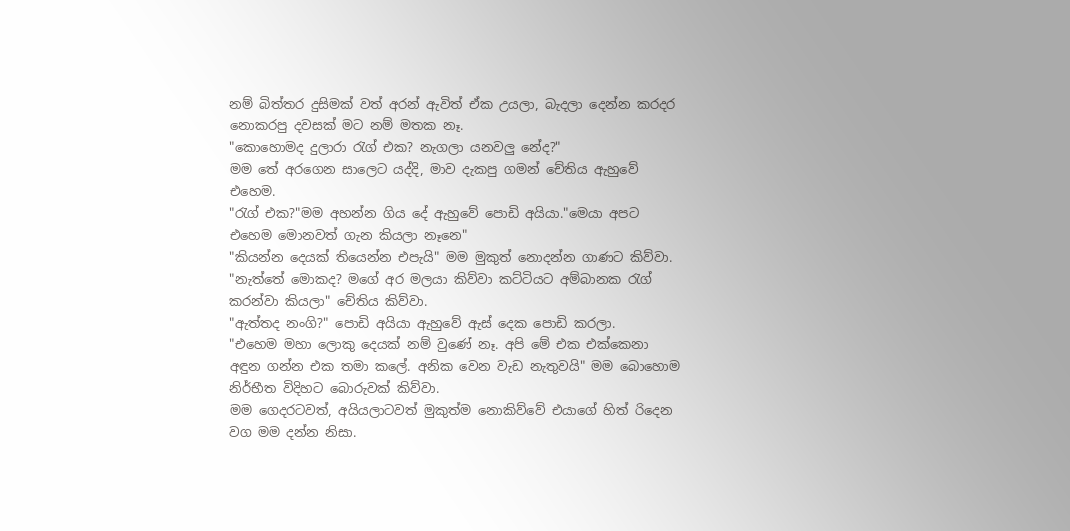නම් බිත්තර දුසිමක් වත් අරන් ඇවිත් ඒක උයලා, බැදලා දෙන්න කරදර නොකරපු දවසක් මට නම් මතක නෑ.
"කොහොමද දුලාරා රැග් එක? නැගලා යනවලු නේද?"
මම තේ අරගෙන සාලෙට යද්දි, මාව දැකපු ගමන් චේතිය ඇහුවේ එහෙම.
"රැග් එක?"මම අහන්න ගිය දේ ඇහුවේ පොඩි අයියා."මෙයා අපට එහෙම මොනවත් ගැන කියලා නෑනෙ"
"කියන්න දෙයක් තියෙන්න එපැයි" මම මුකුත් නොදන්න ගාණට කිව්වා.
"නැත්තේ මොකද? මගේ අර මලයා කිව්වා කට්ටියට අම්බානක රැග් කරන්වා කියලා" චේතිය කිව්වා.
"ඇත්තද නංගි?" පොඩි අයියා ඇහුවේ ඇස් දෙක පොඩි කරලා.
"එහෙම මහා ලොකු දෙයක් නම් වුණේ නෑ. අපි මේ එක එක්කෙනා අඳුන ගන්න එක තමා කලේ. අනික වෙන වැඩ නැතුවයි" මම බොහොම නිර්භීත විදිහට බොරුවක් කිව්වා.
මම ගෙදරටවත්, අයියලාටවත් මුකුත්ම නොකිව්වේ එයාගේ හිත් රිදෙන වග මම දන්න නිසා.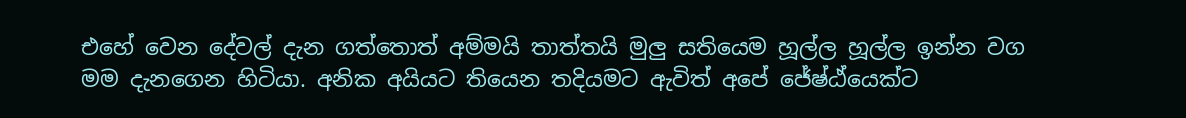එහේ වෙන දේවල් දැන ගත්තොත් අම්මයි තාත්තයි මුලු සතියෙම හූල්ල හූල්ල ඉන්න වග මම දැනගෙන හිටියා. අනික අයියට තියෙන තදියමට ඇවිත් අපේ ජේෂ්ඨ්යෙක්ට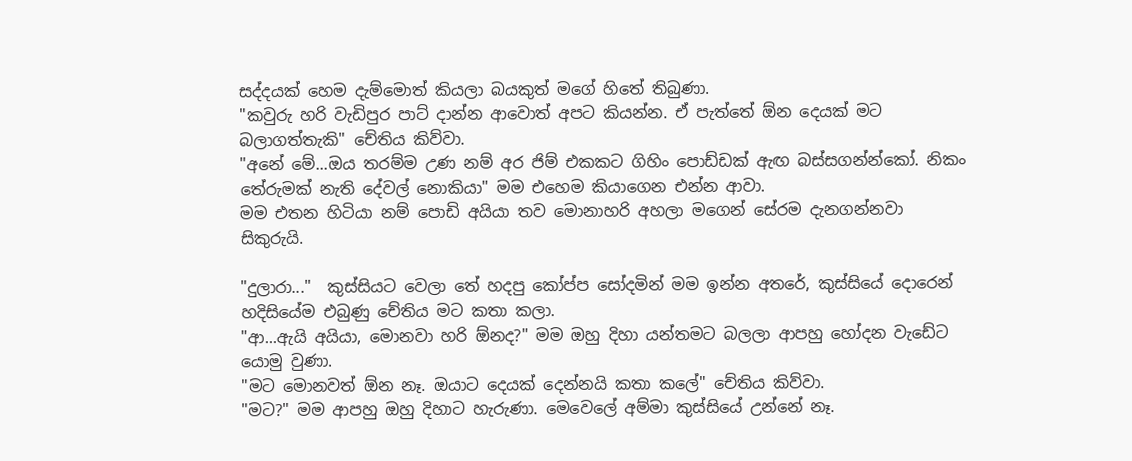සද්දයක් හෙම දැම්මොත් කියලා බයකුත් මගේ හිතේ තිබුණා.
"කවුරු හරි වැඩිපුර පාට් දාන්න ආවොත් අපට කියන්න. ඒ පැත්තේ ඕන දෙයක් මට බලාගත්තැකි" චේතිය කිව්වා.
"අනේ මේ...ඔය තරම්ම උණ නම් අර ජිම් එකකට ගිහිං පොඩ්ඩක් ඇඟ බස්සගන්න්කෝ. නිකං තේරුමක් නැති දේවල් නොකියා" මම එහෙම කියාගෙන එන්න ආවා.
මම එතන හිටියා නම් පොඩි අයියා තව මොනාහරි අහලා මගෙන් සේරම දැනගන්නවා සිකුරුයි.

"දුලාරා..."  කුස්සියට වෙලා තේ හදපු කෝප්ප සෝදමින් මම ඉන්න අතරේ, කුස්සියේ දොරෙන් හදිසියේම එබුණු චේතිය මට කතා කලා.
"ආ...ඇයි අයියා, මොනවා හරි ඕනද?" මම ඔහු දිහා යන්තමට බලලා ආපහු හෝදන වැඩේට යොමු වුණා.
"මට මොනවත් ඕන නෑ. ඔයාට දෙයක් දෙන්නයි කතා කලේ" චේතිය කිව්වා.
"මට?" මම ආපහු ඔහු දිහාට හැරුණා. මෙවෙලේ අම්මා කුස්සියේ උන්නේ නෑ.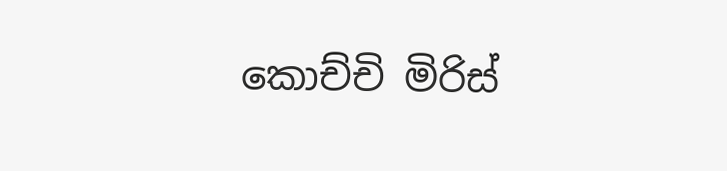කොච්චි මිරිස්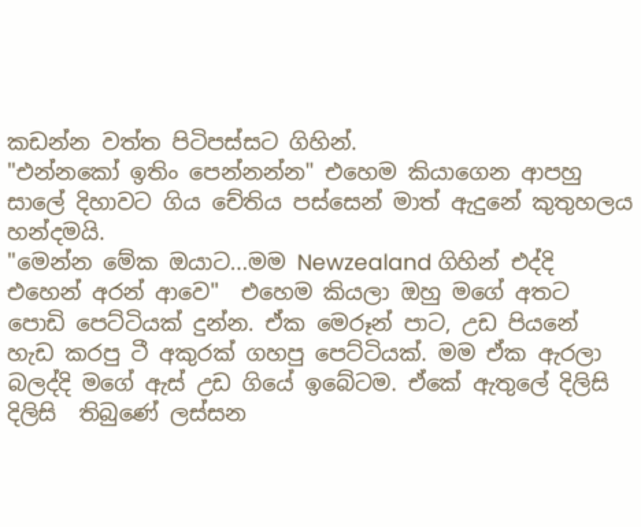කඩන්න වත්ත පිටිපස්සට ගිහින්.
"එන්නකෝ ඉතිං පෙන්නන්න" එහෙම කියාගෙන ආපහු සාලේ දිහාවට ගිය චේතිය පස්සෙන් මාත් ඇදුනේ කුතුහලය හන්දමයි.
"මෙන්න මේක ඔයාට...මම Newzealand ගිහින් එද්දි එහෙන් අරන් ආවෙ"  එහෙම කියලා ඔහු මගේ අතට පොඩි පෙට්ටියක් දුන්න. ඒක මෙරූන් පාට, උඩ පියනේ හැඩ කරපු ටී අකුරක් ගහපු පෙට්ටියක්. මම ඒක ඇරලා බලද්දි මගේ ඇස් උඩ ගියේ ඉබේටම. ඒකේ ඇතුලේ දිලිසි දිලිසි  තිබුණේ ලස්සන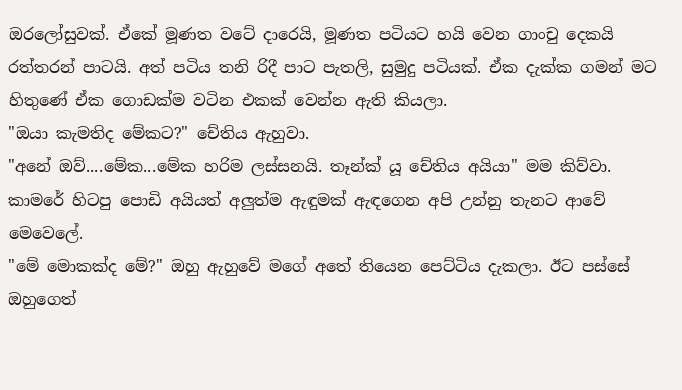ඔරලෝසුවක්. ඒකේ මූණත වටේ දාරෙයි, මූණත පටියට හයි වෙන ගාංචු දෙකයි රත්තරන් පාටයි. අත් පටිය තනි රිදී පාට පැතලි, සුමුදු පටියක්. ඒක දැක්ක ගමන් මට හිතුණේ ඒක ගොඩක්ම වටින එකක් වෙන්න ඇති කියලා.
"ඔයා කැමතිද මේකට?" චේතිය ඇහුවා.
"අනේ ඔව්....මේක...මේක හරිම ලස්සනයි. තෑන්ක් යූ චේතිය අයියා" මම කිව්වා.
කාමරේ හිටපු පොඩි අයියත් අලුත්ම ඇඳුමක් ඇඳගෙන අපි උන්නු තැනට ආවේ මෙවෙලේ.
"මේ මොකක්ද මේ?" ඔහු ඇහුවේ මගේ අතේ තියෙන පෙට්ටිය දැකලා. ඊට පස්සේ ඔහුගෙත්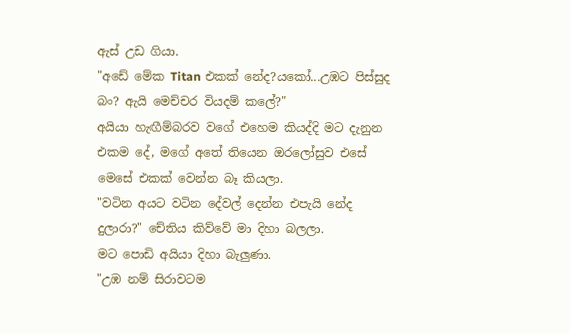ඇස් උඩ ගියා.
"අඩේ මේක Titan එකක් නේද?යකෝ...උඹට පිස්සුද බං? ඇයි මෙච්චර වියදම් කලේ?"
අයියා හැඟීම්බරව වගේ එහෙම කියද්දි මට දැනුන එකම දේ, මගේ අතේ තියෙන ඔරලෝසුව එසේ මෙසේ එකක් වෙන්න බෑ කියලා.
"වටින අයට වටින දේවල් දෙන්න එපැයි නේද දුලාරා?" චේතිය කිව්වේ මා දිහා බලලා.
මට පොඩි අයියා දිහා බැලුණා.
"උඹ නම් සිරාවටම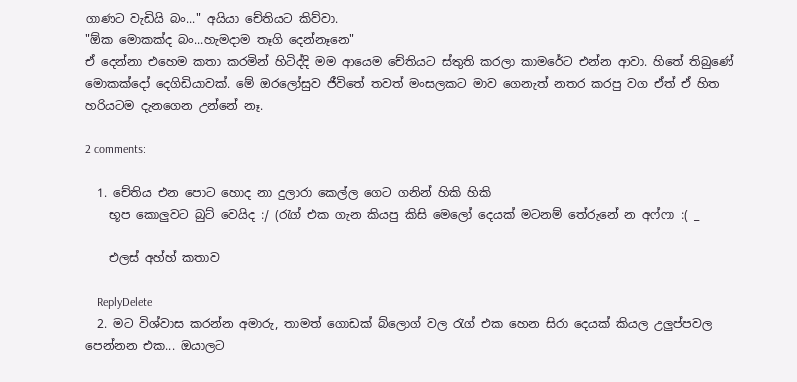ගාණට වැඩියි බං..." අයියා චේතියට කිව්වා.
"ඕක මොකක්ද බං...හැමදාම තෑගි දෙන්නෑනෙ"
ඒ දෙන්නා එහෙම කතා කරමින් හිටිද්දි මම ආයෙම චේතියට ස්තුති කරලා කාමරේට එන්න ආවා. හිතේ තිබුණේ මොකක්දෝ දෙගිඩියාවක්. මේ ඔරලෝසුව ජීවිතේ තවත් මංසලකට මාව ගෙනැත් නතර කරපු වග ඒත් ඒ හිත හරියටම දැනගෙන උන්නේ නෑ.

2 comments:

  1. චේතිය එන පොට හොද නා දුලාරා කෙල්ල ගෙට ගනින් හිකි හිකි
    භූප කොලුවට බුට් වෙයිද :/ (රැග් එක ගැන කියපු කිසි මෙලෝ දෙයක් මටනම් තේරුනේ න අෆ්ෆා :( _

    එලස් අහ්හ් කතාව

    ReplyDelete
  2. මට විශ්වාස කරන්න අමාරු, තාමත් ගොඩක් බ්ලොග් වල රැග් එක හෙන සිරා දෙයක් කියල උලුප්පවල පෙන්නන එක... ඔයාලට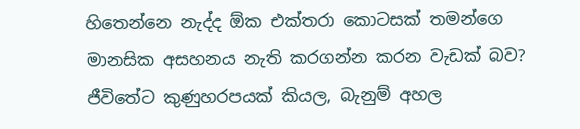හිතෙන්නෙ නැද්ද ඕක එක්තරා කොටසක් තමන්ගෙ මානසික අසහනය නැති කරගන්න කරන වැඩක් බව? ජීවිතේට කුණුහරපයක් කියල, බැනුම් අහල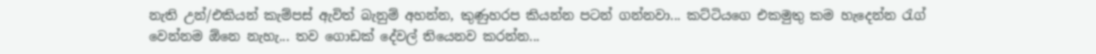නැති උන්/එකියන් කැම්පස් ඇවිත් බැනුම් අහන්න, කුණුහරප කියන්න පටන් ගන්නවා... කට්ටියගෙ එකමුතු කම හැදෙන්න රැග් වෙන්නම ඕනෙ නැහැ... තව ගොඩක් දේවල් තියෙනව කරන්න...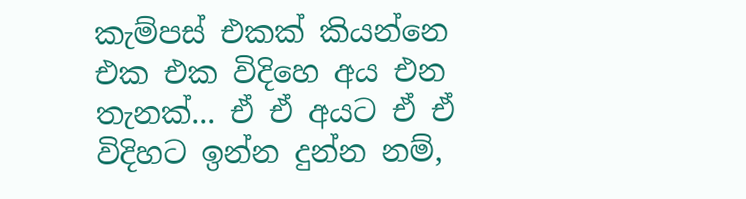කැම්පස් එකක් කියන්නෙ එක එක විදිහෙ අය එන තැනක්... ඒ ඒ අයට ඒ ඒ විදිහට ඉන්න දුන්න නම්,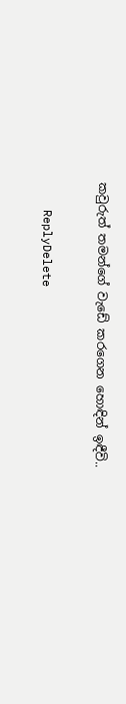කවුරුත් තමන්ගේ වැඩේ කරගෙන හොඳින් ඉඳීවි..

    ReplyDelete